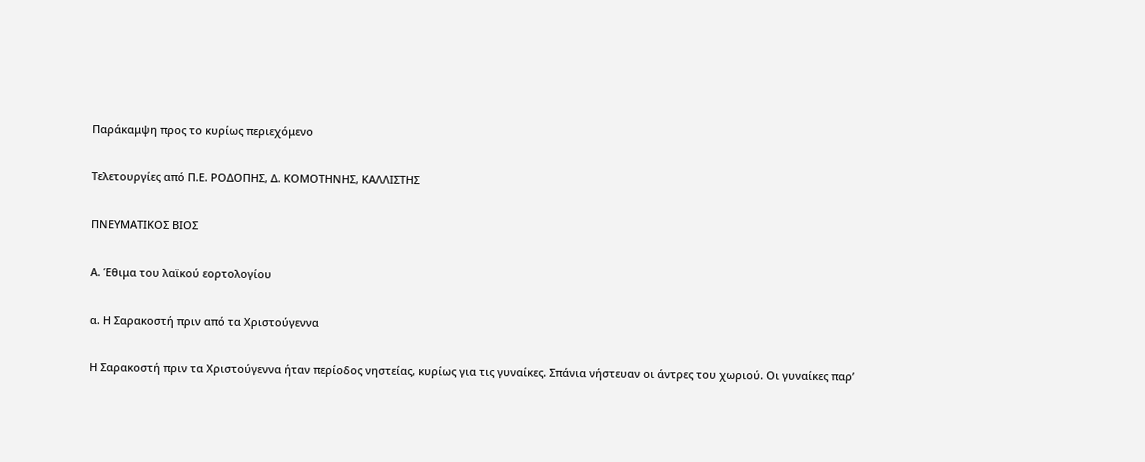Παράκαμψη προς το κυρίως περιεχόμενο

Τελετουργίες από Π.Ε. ΡΟΔΟΠΗΣ, Δ. ΚΟΜΟΤΗΝΗΣ, ΚΑΛΛΙΣΤΗΣ

ΠΝΕΥΜΑΤΙΚΟΣ ΒΙΟΣ

Α. Έθιμα του λαϊκού εορτολογίου

α. Η Σαρακοστή πριν από τα Χριστούγεννα

Η Σαρακοστή πριν τα Χριστούγεννα ήταν περίοδος νηστείας, κυρίως για τις γυναίκες. Σπάνια νήστευαν οι άντρες του χωριού. Οι γυναίκες παρ’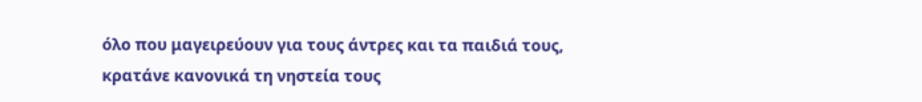όλο που μαγειρεύουν για τους άντρες και τα παιδιά τους, κρατάνε κανονικά τη νηστεία τους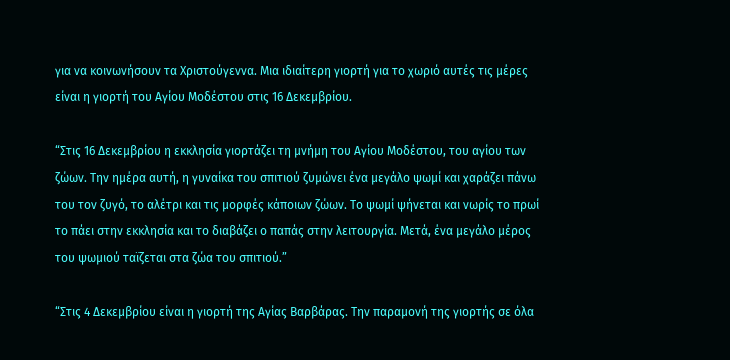για να κοινωνήσουν τα Χριστούγεννα. Μια ιδιαίτερη γιορτή για το χωριό αυτές τις μέρες είναι η γιορτή του Αγίου Μοδέστου στις 16 Δεκεμβρίου.

“Στις 16 Δεκεμβρίου η εκκλησία γιορτάζει τη μνήμη του Αγίου Μοδέστου, του αγίου των ζώων. Την ημέρα αυτή, η γυναίκα του σπιτιού ζυμώνει ένα μεγάλο ψωμί και χαράζει πάνω του τον ζυγό, το αλέτρι και τις μορφές κάποιων ζώων. Το ψωμί ψήνεται και νωρίς το πρωί το πάει στην εκκλησία και το διαβάζει ο παπάς στην λειτουργία. Μετά, ένα μεγάλο μέρος του ψωμιού ταϊζεται στα ζώα του σπιτιού.”

“Στις 4 Δεκεμβρίου είναι η γιορτή της Αγίας Βαρβάρας. Την παραμονή της γιορτής σε όλα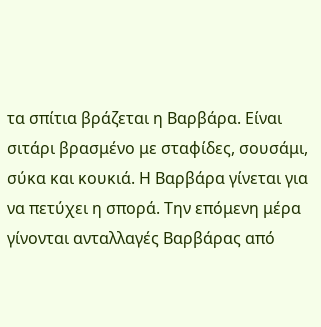τα σπίτια βράζεται η Βαρβάρα. Είναι σιτάρι βρασμένο με σταφίδες, σουσάμι, σύκα και κουκιά. Η Βαρβάρα γίνεται για να πετύχει η σπορά. Την επόμενη μέρα γίνονται ανταλλαγές Βαρβάρας από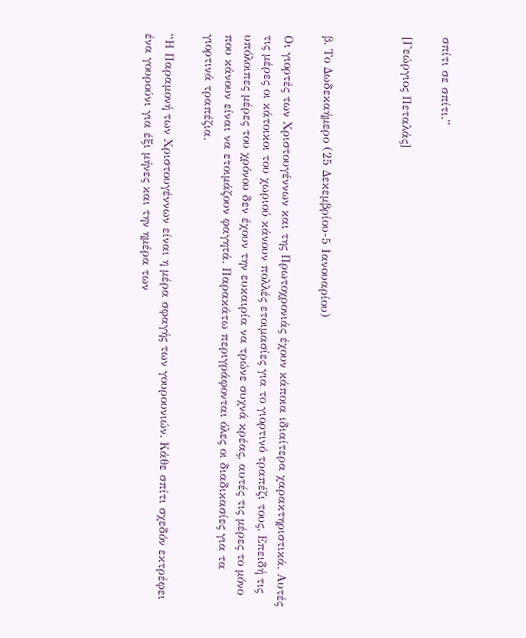σπίτι σε σπίτι.”

[Γεώργιος Πεταλάς]



β. Το Δωδεκαήμερο (25 Δεκεμβρίου-5 Ιανουαρίου)

Οι γιορτές των Χριστουγέννων και της Πρωτοχρονιάς έχουν κάποια ιδιαίτερα χαρακτηριστικά. Αυτές τις μέρες οι κάτοικοι του χωριού κάνουν πολλές ετοιμασίες για το γιορτινό τραπέζι τους. Επειδή τις υπόλοιπες μέρες του χρόνου δεν έχουν την ευκαιρία να τρώνε συχνά κρέας, αυτές τις μέρες το μόνο που κάνουν είναι να ετοιμάζουν φαγητά. Παρακάτω περιγράφονται όλες οι διαδικασίες για τα γιορτινά τραπέζια.

“Η Παραμονή των Χριστουγέννων είναι η μέρα σφαγής των γουρουνιών. Κάθε σπίτι σχεδόν εκτρέφει ένα γουρούνι για έξι μήνες και την ημέρα των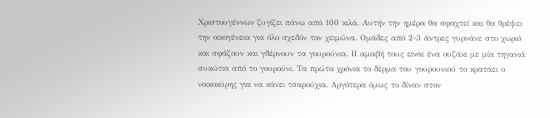Χριστουγέννων ζυγίζει πάνω από 100 κιλά. Αυτήν την ημέρα θα σφαχτεί και θα θρέψει την οικογένεια για όλο σχεδόν τον χειμώνα. Ομάδες από 2-3 άντρες γυρνάνε στο χωριό και σφάζουν και γδέρνουν τα γουρούνια. Η αμοιβή τους είναι ένα ουζάκι με μία τηγανιά συκώτια από το γουρούνι. Τα πρώτα χρόνια το δέρμα του γουρουνιού το κρατάει ο νοικοκύρης για να κάνει τσαρούχια. Αργότερα όμως το δίναν στον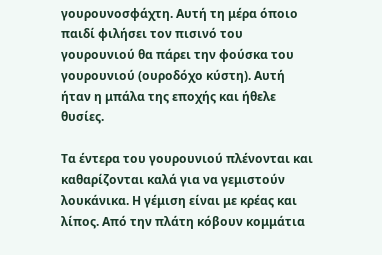γουρουνοσφάχτη. Αυτή τη μέρα όποιο παιδί φιλήσει τον πισινό του γουρουνιού θα πάρει την φούσκα του γουρουνιού (ουροδόχο κύστη). Αυτή ήταν η μπάλα της εποχής και ήθελε θυσίες.

Τα έντερα του γουρουνιού πλένονται και καθαρίζονται καλά για να γεμιστούν λουκάνικα. Η γέμιση είναι με κρέας και λίπος. Από την πλάτη κόβουν κομμάτια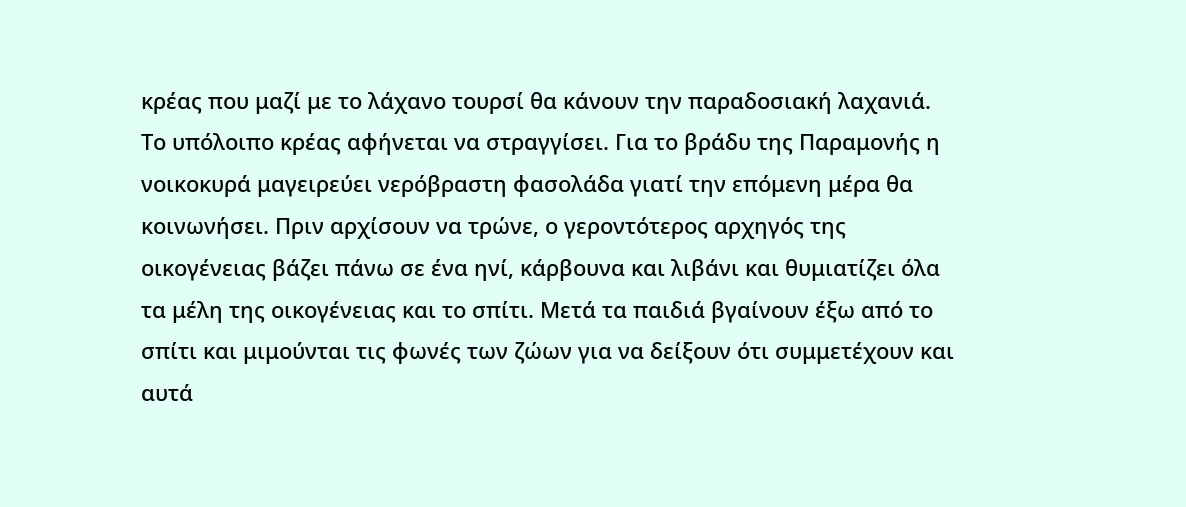κρέας που μαζί με το λάχανο τουρσί θα κάνουν την παραδοσιακή λαχανιά. Το υπόλοιπο κρέας αφήνεται να στραγγίσει. Για το βράδυ της Παραμονής η νοικοκυρά μαγειρεύει νερόβραστη φασολάδα γιατί την επόμενη μέρα θα κοινωνήσει. Πριν αρχίσουν να τρώνε, ο γεροντότερος αρχηγός της οικογένειας βάζει πάνω σε ένα ηνί, κάρβουνα και λιβάνι και θυμιατίζει όλα τα μέλη της οικογένειας και το σπίτι. Μετά τα παιδιά βγαίνουν έξω από το σπίτι και μιμούνται τις φωνές των ζώων για να δείξουν ότι συμμετέχουν και αυτά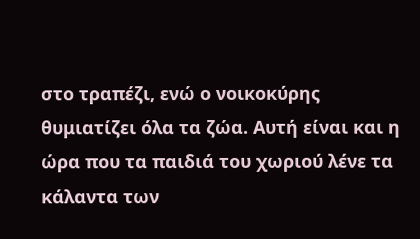στο τραπέζι, ενώ ο νοικοκύρης θυμιατίζει όλα τα ζώα. Αυτή είναι και η ώρα που τα παιδιά του χωριού λένε τα κάλαντα των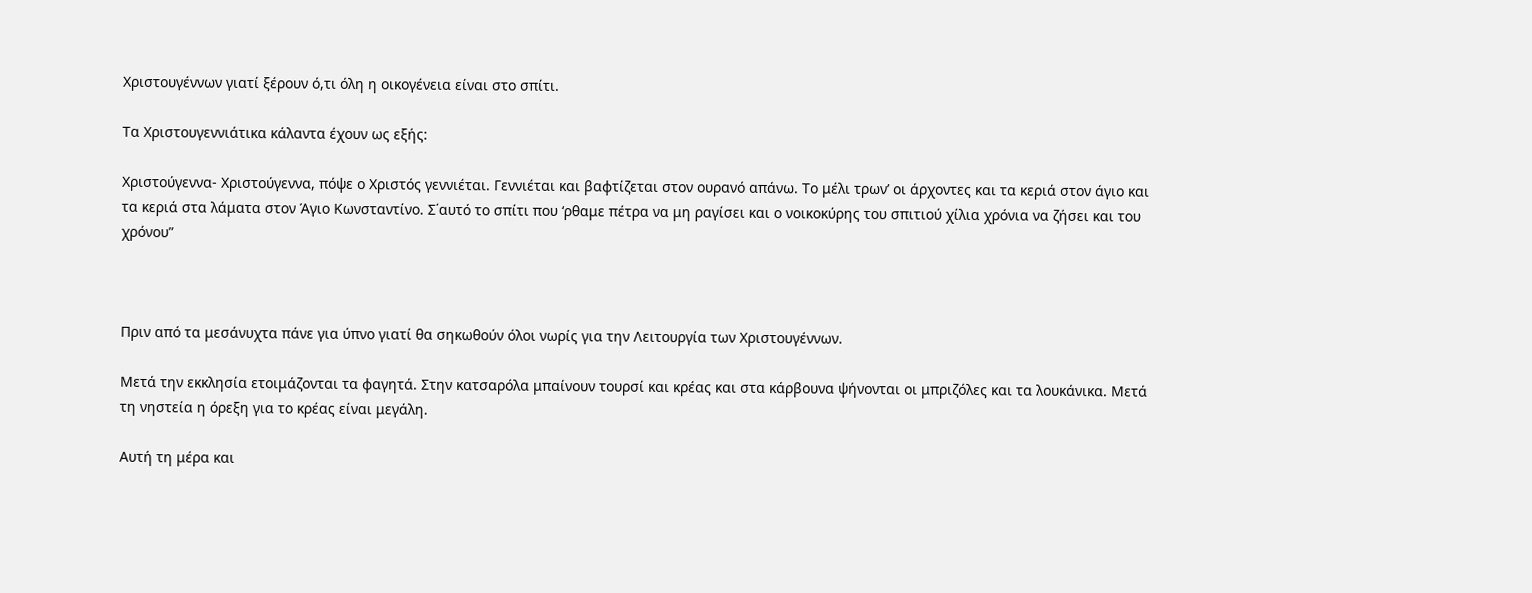Χριστουγέννων γιατί ξέρουν ό,τι όλη η οικογένεια είναι στο σπίτι.

Τα Χριστουγεννιάτικα κάλαντα έχουν ως εξής:

Χριστούγεννα- Χριστούγεννα, πόψε ο Χριστός γεννιέται. Γεννιέται και βαφτίζεται στον ουρανό απάνω. Το μέλι τρων’ οι άρχοντες και τα κεριά στον άγιο και τα κεριά στα λάματα στον Άγιο Κωνσταντίνο. Σ΄αυτό το σπίτι που ‘ρθαμε πέτρα να μη ραγίσει και ο νοικοκύρης του σπιτιού χίλια χρόνια να ζήσει και του χρόνου”



Πριν από τα μεσάνυχτα πάνε για ύπνο γιατί θα σηκωθούν όλοι νωρίς για την Λειτουργία των Χριστουγέννων.

Μετά την εκκλησία ετοιμάζονται τα φαγητά. Στην κατσαρόλα μπαίνουν τουρσί και κρέας και στα κάρβουνα ψήνονται οι μπριζόλες και τα λουκάνικα. Μετά τη νηστεία η όρεξη για το κρέας είναι μεγάλη.

Αυτή τη μέρα και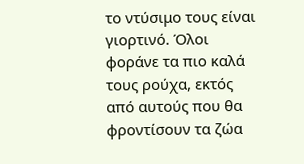το ντύσιμο τους είναι γιορτινό. Όλοι φοράνε τα πιο καλά τους ρούχα, εκτός από αυτούς που θα φροντίσουν τα ζώα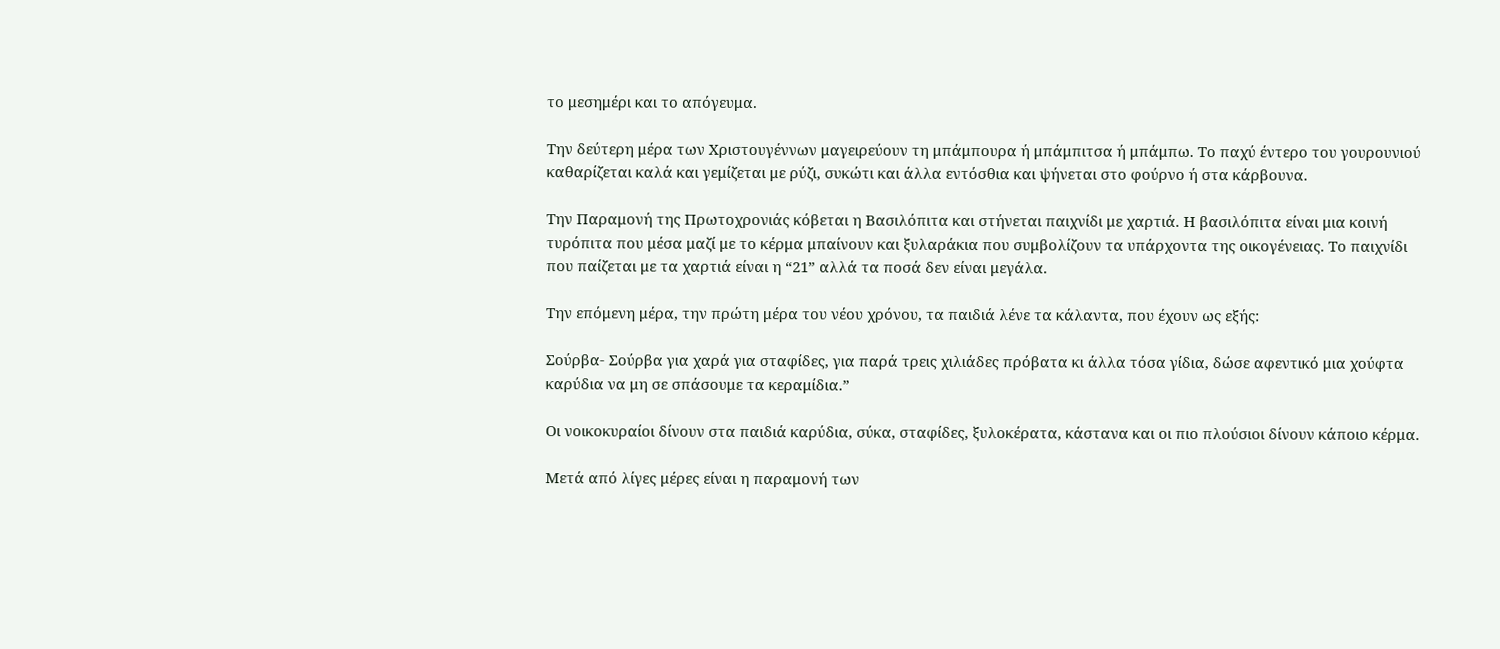το μεσημέρι και το απόγευμα.

Την δεύτερη μέρα των Χριστουγέννων μαγειρεύουν τη μπάμπουρα ή μπάμπιτσα ή μπάμπω. Το παχύ έντερο του γουρουνιού καθαρίζεται καλά και γεμίζεται με ρύζι, συκώτι και άλλα εντόσθια και ψήνεται στο φούρνο ή στα κάρβουνα.

Την Παραμονή της Πρωτοχρονιάς κόβεται η Βασιλόπιτα και στήνεται παιχνίδι με χαρτιά. Η βασιλόπιτα είναι μια κοινή τυρόπιτα που μέσα μαζί με το κέρμα μπαίνουν και ξυλαράκια που συμβολίζουν τα υπάρχοντα της οικογένειας. Το παιχνίδι που παίζεται με τα χαρτιά είναι η “21” αλλά τα ποσά δεν είναι μεγάλα.

Την επόμενη μέρα, την πρώτη μέρα του νέου χρόνου, τα παιδιά λένε τα κάλαντα, που έχουν ως εξής:

Σούρβα- Σούρβα για χαρά για σταφίδες, για παρά τρεις χιλιάδες πρόβατα κι άλλα τόσα γίδια, δώσε αφεντικό μια χούφτα καρύδια να μη σε σπάσουμε τα κεραμίδια.”

Οι νοικοκυραίοι δίνουν στα παιδιά καρύδια, σύκα, σταφίδες, ξυλοκέρατα, κάστανα και οι πιο πλούσιοι δίνουν κάποιο κέρμα.

Μετά από λίγες μέρες είναι η παραμονή των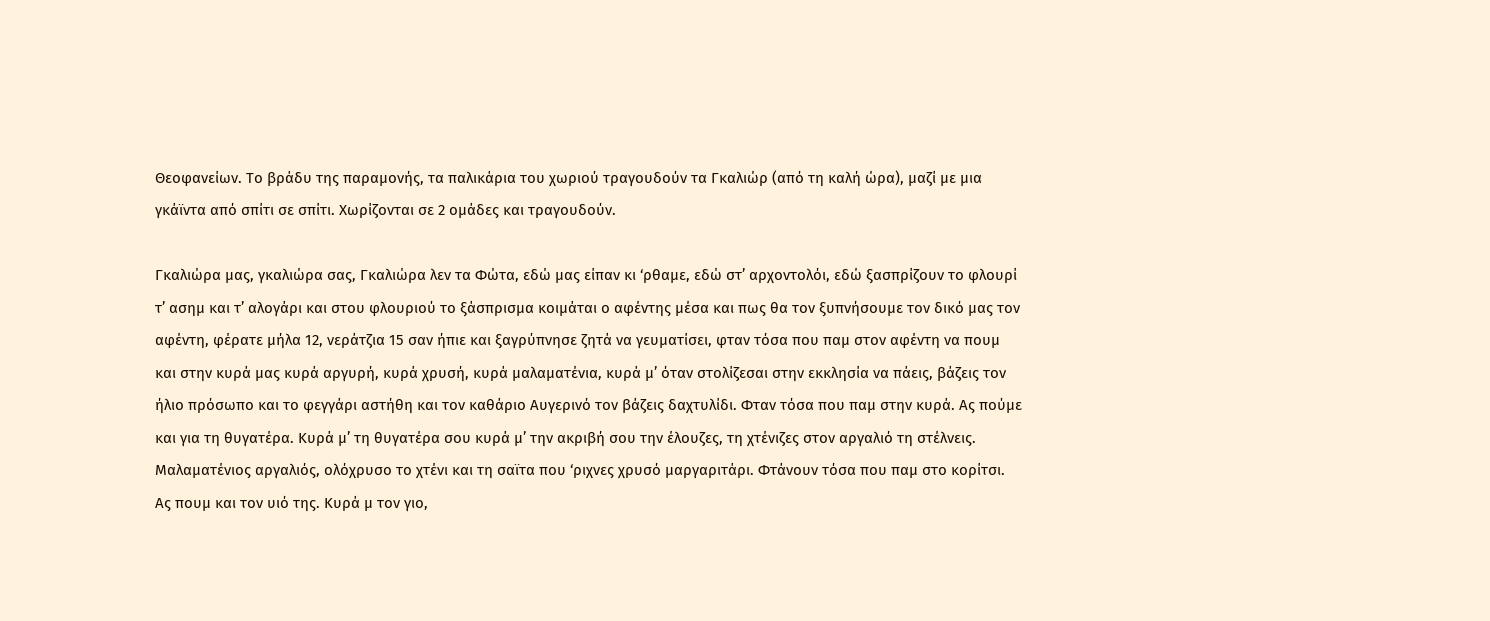Θεοφανείων. Το βράδυ της παραμονής, τα παλικάρια του χωριού τραγουδούν τα Γκαλιώρ (από τη καλή ώρα), μαζί με μια γκάϊντα από σπίτι σε σπίτι. Χωρίζονται σε 2 ομάδες και τραγουδούν.

Γκαλιώρα μας, γκαλιώρα σας, Γκαλιώρα λεν τα Φώτα, εδώ μας είπαν κι ‘ρθαμε, εδώ στ’ αρχοντολόι, εδώ ξασπρίζουν το φλουρί τ’ ασημ και τ’ αλογάρι και στου φλουριού το ξάσπρισμα κοιμάται ο αφέντης μέσα και πως θα τον ξυπνήσουμε τον δικό μας τον αφέντη, φέρατε μήλα 12, νεράτζια 15 σαν ήπιε και ξαγρύπνησε ζητά να γευματίσει, φταν τόσα που παμ στον αφέντη να πουμ και στην κυρά μας κυρά αργυρή, κυρά χρυσή, κυρά μαλαματένια, κυρά μ’ όταν στολίζεσαι στην εκκλησία να πάεις, βάζεις τον ήλιο πρόσωπο και το φεγγάρι αστήθη και τον καθάριο Αυγερινό τον βάζεις δαχτυλίδι. Φταν τόσα που παμ στην κυρά. Ας πούμε και για τη θυγατέρα. Κυρά μ’ τη θυγατέρα σου κυρά μ’ την ακριβή σου την έλουζες, τη χτένιζες στον αργαλιό τη στέλνεις. Μαλαματένιος αργαλιός, ολόχρυσο το χτένι και τη σαϊτα που ‘ριχνες χρυσό μαργαριτάρι. Φτάνουν τόσα που παμ στο κορίτσι. Ας πουμ και τον υιό της. Κυρά μ τον γιο,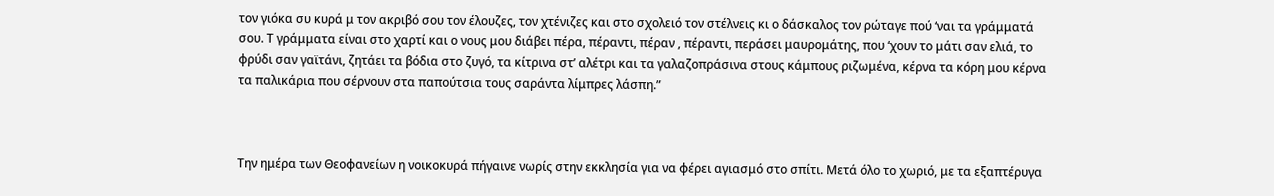τον γιόκα συ κυρά μ τον ακριβό σου τον έλουζες, τον χτένιζες και στο σχολειό τον στέλνεις κι ο δάσκαλος τον ρώταγε πού ‘ναι τα γράμματά σου. Τ γράμματα είναι στο χαρτί και ο νους μου διάβει πέρα, πέραντι, πέραν , πέραντι, περάσει μαυρομάτης, που ‘χουν το μάτι σαν ελιά, το φρύδι σαν γαϊτάνι, ζητάει τα βόδια στο ζυγό, τα κίτρινα στ’ αλέτρι και τα γαλαζοπράσινα στους κάμπους ριζωμένα, κέρνα τα κόρη μου κέρνα τα παλικάρια που σέρνουν στα παπούτσια τους σαράντα λίμπρες λάσπη.”



Την ημέρα των Θεοφανείων η νοικοκυρά πήγαινε νωρίς στην εκκλησία για να φέρει αγιασμό στο σπίτι. Μετά όλο το χωριό, με τα εξαπτέρυγα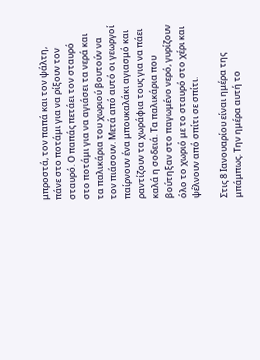μπροστά, τον παπά και τον ψάλτη, πάνε στο ποτάμι για να ρίξουν τον σταυρό. Ο παπάς πετάει τον σταυρό στο ποτάμι για να αγιάσει τα νερά και τα παλικάρια του χωριού βουτούν να τον πιάσουν. Μετά από αυτό οι γεωργοί παίρνουν ένα μπουκαλάκι αγιασμό και ραντίζουν τα χωράφια τους για να πάει καλά η σοδειά. Τα παλικάρια που βούτηξαν στο παγωμένο νερό, γυρίζουν όλο το χωριό με το σταυρό στο χέρι και ψέλνουν από σπίτι σε σπίτι.

Στις 8 Ιανουαρίου είναι ημέρα της μπάμπως. Την ημέρα αυτή το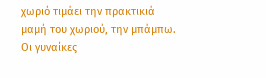χωριό τιμάει την πρακτικιά μαμή του χωριού, την μπάμπω. Οι γυναίκες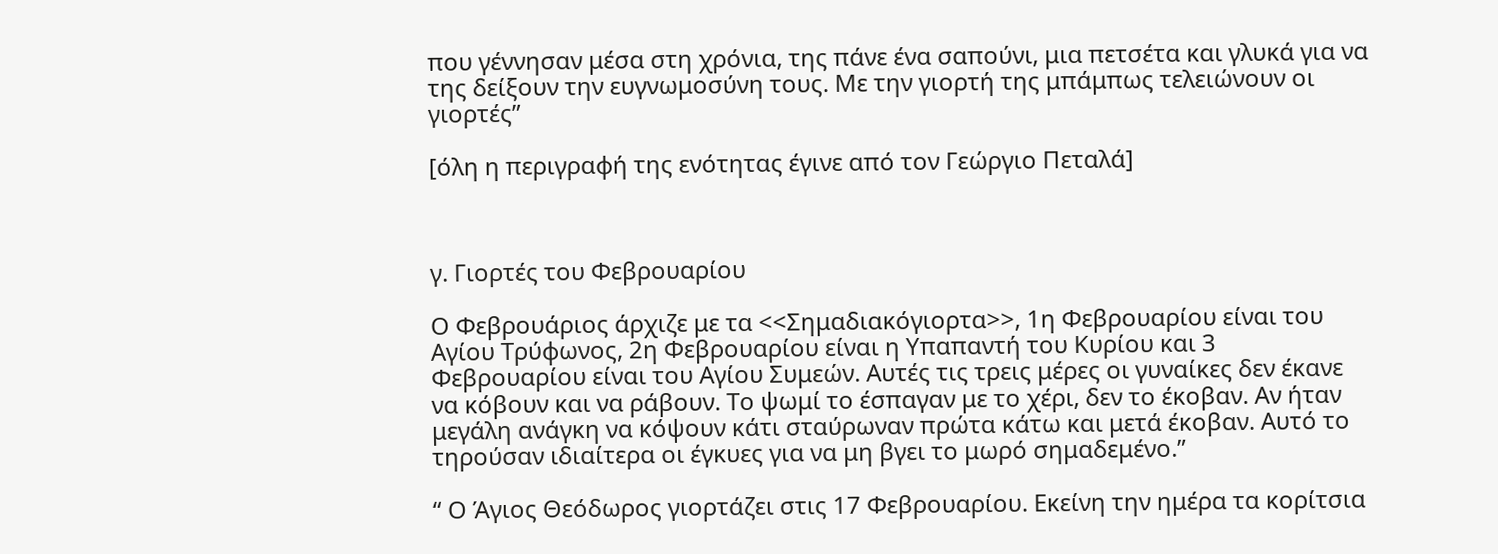που γέννησαν μέσα στη χρόνια, της πάνε ένα σαπούνι, μια πετσέτα και γλυκά για να της δείξουν την ευγνωμοσύνη τους. Με την γιορτή της μπάμπως τελειώνουν οι γιορτές”

[όλη η περιγραφή της ενότητας έγινε από τον Γεώργιο Πεταλά]



γ. Γιορτές του Φεβρουαρίου

Ο Φεβρουάριος άρχιζε με τα <<Σημαδιακόγιορτα>>, 1η Φεβρουαρίου είναι του Αγίου Τρύφωνος, 2η Φεβρουαρίου είναι η Υπαπαντή του Κυρίου και 3 Φεβρουαρίου είναι του Αγίου Συμεών. Αυτές τις τρεις μέρες οι γυναίκες δεν έκανε να κόβουν και να ράβουν. Το ψωμί το έσπαγαν με το χέρι, δεν το έκοβαν. Αν ήταν μεγάλη ανάγκη να κόψουν κάτι σταύρωναν πρώτα κάτω και μετά έκοβαν. Αυτό το τηρούσαν ιδιαίτερα οι έγκυες για να μη βγει το μωρό σημαδεμένο.”

“ Ο Άγιος Θεόδωρος γιορτάζει στις 17 Φεβρουαρίου. Εκείνη την ημέρα τα κορίτσια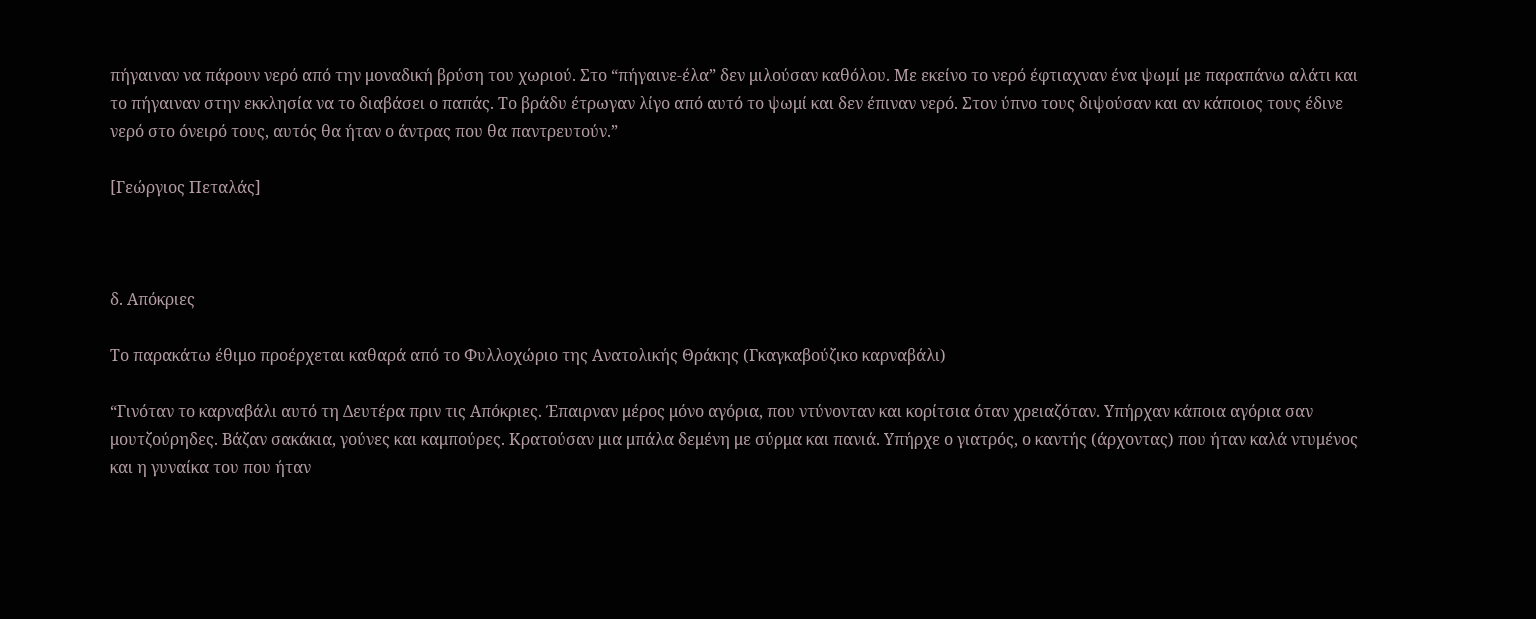πήγαιναν να πάρουν νερό από την μοναδική βρύση του χωριού. Στο “πήγαινε-έλα” δεν μιλούσαν καθόλου. Με εκείνο το νερό έφτιαχναν ένα ψωμί με παραπάνω αλάτι και το πήγαιναν στην εκκλησία να το διαβάσει ο παπάς. Το βράδυ έτρωγαν λίγο από αυτό το ψωμί και δεν έπιναν νερό. Στον ύπνο τους διψούσαν και αν κάποιος τους έδινε νερό στο όνειρό τους, αυτός θα ήταν ο άντρας που θα παντρευτούν.”

[Γεώργιος Πεταλάς]



δ. Απόκριες

Το παρακάτω έθιμο προέρχεται καθαρά από το Φυλλοχώριο της Ανατολικής Θράκης (Γκαγκαβούζικο καρναβάλι)

“Γινόταν το καρναβάλι αυτό τη Δευτέρα πριν τις Απόκριες. Έπαιρναν μέρος μόνο αγόρια, που ντύνονταν και κορίτσια όταν χρειαζόταν. Υπήρχαν κάποια αγόρια σαν μουτζούρηδες. Βάζαν σακάκια, γούνες και καμπούρες. Κρατούσαν μια μπάλα δεμένη με σύρμα και πανιά. Υπήρχε ο γιατρός, ο καντής (άρχοντας) που ήταν καλά ντυμένος και η γυναίκα του που ήταν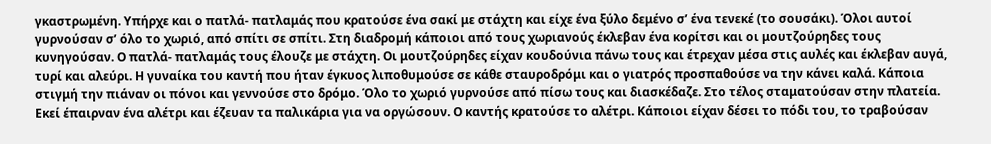γκαστρωμένη. Υπήρχε και ο πατλά- πατλαμάς που κρατούσε ένα σακί με στάχτη και είχε ένα ξύλο δεμένο σ’ ένα τενεκέ (το σουσάκι). Όλοι αυτοί γυρνούσαν σ’ όλο το χωριό, από σπίτι σε σπίτι. Στη διαδρομή κάποιοι από τους χωριανούς έκλεβαν ένα κορίτσι και οι μουτζούρηδες τους κυνηγούσαν. Ο πατλά- πατλαμάς τους έλουζε με στάχτη. Οι μουτζούρηδες είχαν κουδούνια πάνω τους και έτρεχαν μέσα στις αυλές και έκλεβαν αυγά, τυρί και αλεύρι. Η γυναίκα του καντή που ήταν έγκυος λιποθυμούσε σε κάθε σταυροδρόμι και ο γιατρός προσπαθούσε να την κάνει καλά. Κάποια στιγμή την πιάναν οι πόνοι και γεννούσε στο δρόμο. Όλο το χωριό γυρνούσε από πίσω τους και διασκέδαζε. Στο τέλος σταματούσαν στην πλατεία. Εκεί έπαιρναν ένα αλέτρι και έζευαν τα παλικάρια για να οργώσουν. Ο καντής κρατούσε το αλέτρι. Κάποιοι είχαν δέσει το πόδι του, το τραβούσαν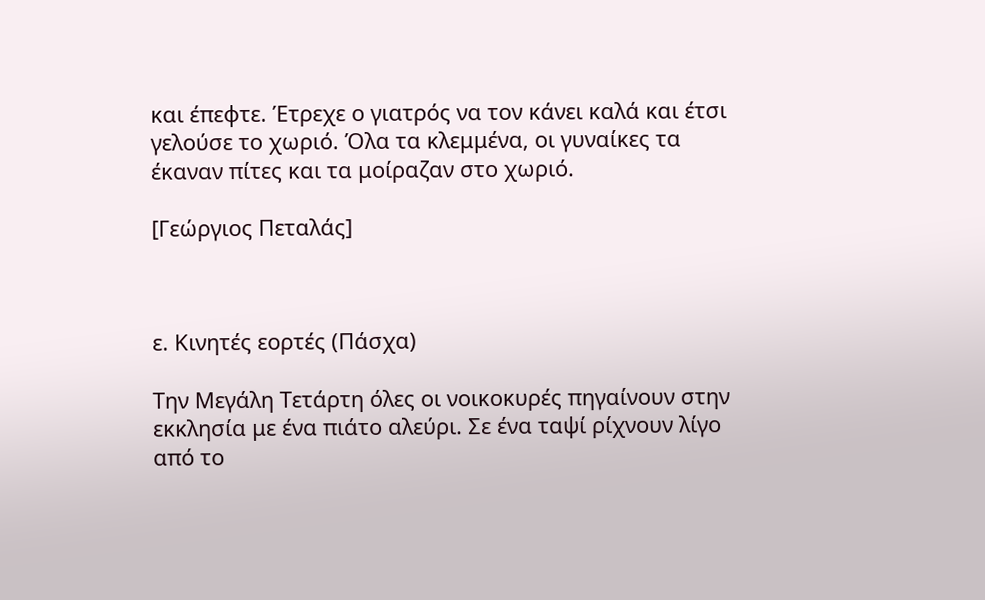και έπεφτε. Έτρεχε ο γιατρός να τον κάνει καλά και έτσι γελούσε το χωριό. Όλα τα κλεμμένα, οι γυναίκες τα έκαναν πίτες και τα μοίραζαν στο χωριό.

[Γεώργιος Πεταλάς]



ε. Κινητές εορτές (Πάσχα)

Την Μεγάλη Τετάρτη όλες οι νοικοκυρές πηγαίνουν στην εκκλησία με ένα πιάτο αλεύρι. Σε ένα ταψί ρίχνουν λίγο από το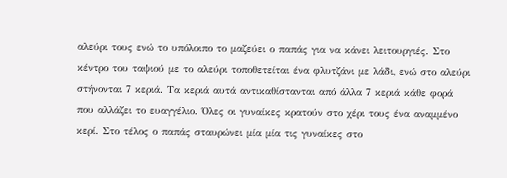αλεύρι τους ενώ το υπόλοιπο το μαζεύει ο παπάς για να κάνει λειτουργιές. Στο κέντρο του ταψιού με το αλεύρι τοποθετείται ένα φλυτζάνι με λάδι, ενώ στο αλεύρι στήνονται 7 κεριά. Τα κεριά αυτά αντικαθίστανται από άλλα 7 κεριά κάθε φορά που αλλάζει το ευαγγέλιο. Όλες οι γυναίκες κρατούν στο χέρι τους ένα αναμμένο κερί. Στο τέλος ο παπάς σταυρώνει μία μία τις γυναίκες στο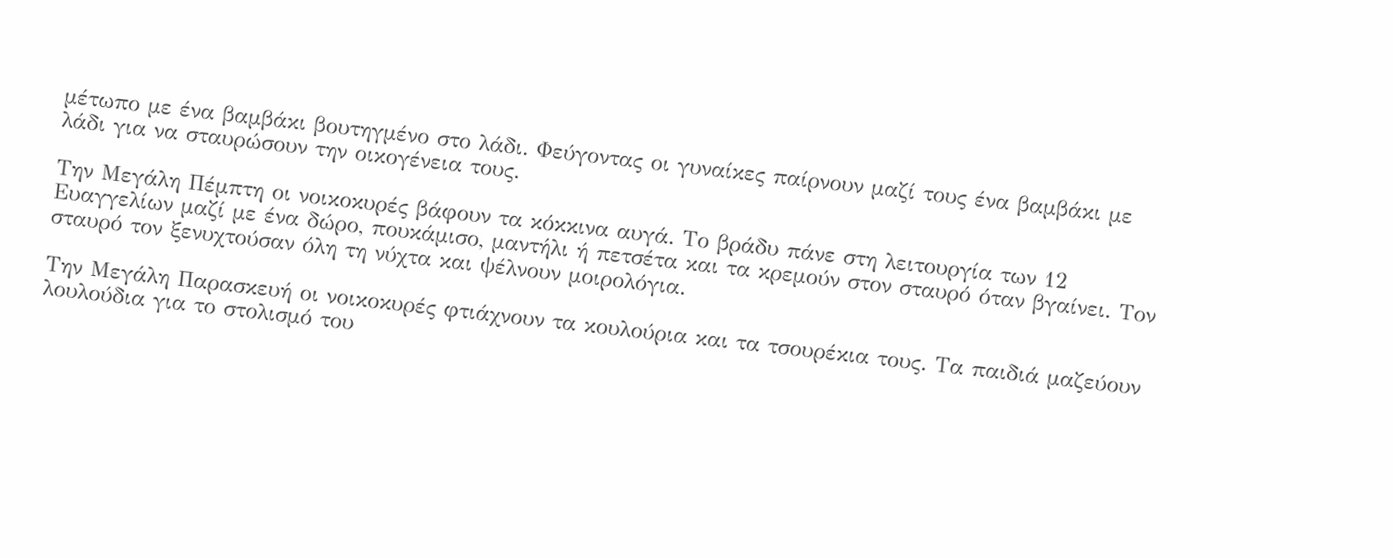μέτωπο με ένα βαμβάκι βουτηγμένο στο λάδι. Φεύγοντας οι γυναίκες παίρνουν μαζί τους ένα βαμβάκι με λάδι για να σταυρώσουν την οικογένεια τους.

Την Μεγάλη Πέμπτη οι νοικοκυρές βάφουν τα κόκκινα αυγά. Το βράδυ πάνε στη λειτουργία των 12 Ευαγγελίων μαζί με ένα δώρο, πουκάμισο, μαντήλι ή πετσέτα και τα κρεμούν στον σταυρό όταν βγαίνει. Τον σταυρό τον ξενυχτούσαν όλη τη νύχτα και ψέλνουν μοιρολόγια.

Την Μεγάλη Παρασκευή οι νοικοκυρές φτιάχνουν τα κουλούρια και τα τσουρέκια τους. Τα παιδιά μαζεύουν λουλούδια για το στολισμό του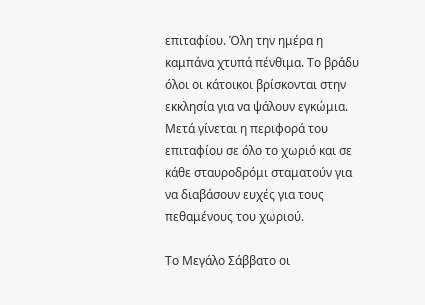επιταφίου. Όλη την ημέρα η καμπάνα χτυπά πένθιμα. Το βράδυ όλοι οι κάτοικοι βρίσκονται στην εκκλησία για να ψάλουν εγκώμια. Μετά γίνεται η περιφορά του επιταφίου σε όλο το χωριό και σε κάθε σταυροδρόμι σταματούν για να διαβάσουν ευχές για τους πεθαμένους του χωριού.

Το Μεγάλο Σάββατο οι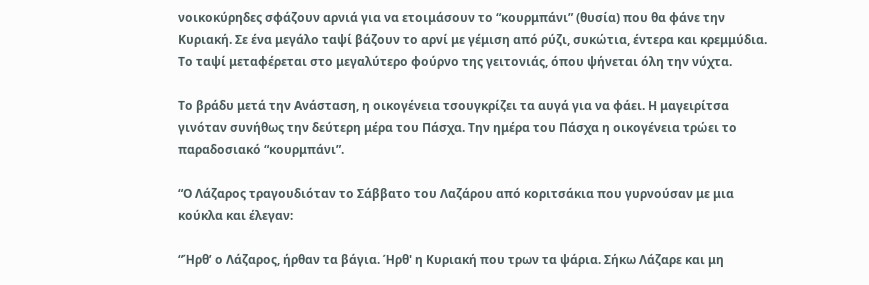νοικοκύρηδες σφάζουν αρνιά για να ετοιμάσουν το “κουρμπάνι” (θυσία) που θα φάνε την Κυριακή. Σε ένα μεγάλο ταψί βάζουν το αρνί με γέμιση από ρύζι, συκώτια, έντερα και κρεμμύδια. Το ταψί μεταφέρεται στο μεγαλύτερο φούρνο της γειτονιάς, όπου ψήνεται όλη την νύχτα.

Το βράδυ μετά την Ανάσταση, η οικογένεια τσουγκρίζει τα αυγά για να φάει. Η μαγειρίτσα γινόταν συνήθως την δεύτερη μέρα του Πάσχα. Την ημέρα του Πάσχα η οικογένεια τρώει το παραδοσιακό “κουρμπάνι”.

“Ο Λάζαρος τραγουδιόταν το Σάββατο του Λαζάρου από κοριτσάκια που γυρνούσαν με μια κούκλα και έλεγαν:

“Ήρθ’ ο Λάζαρος, ήρθαν τα βάγια. Ήρθ' η Κυριακή που τρων τα ψάρια. Σήκω Λάζαρε και μη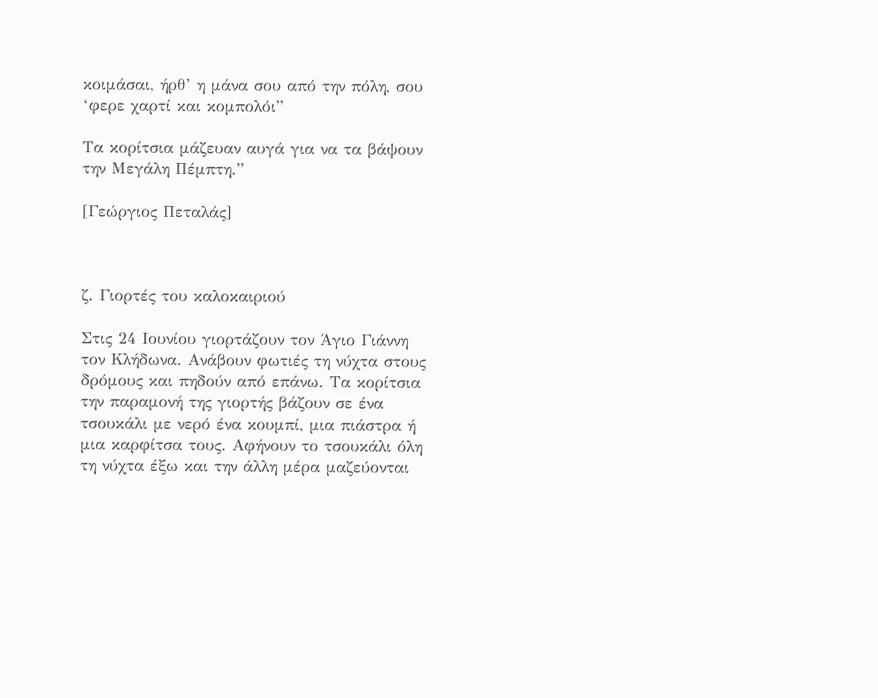κοιμάσαι, ήρθ’ η μάνα σου από την πόλη, σου ‘φερε χαρτί και κομπολόι”

Τα κορίτσια μάζευαν αυγά για να τα βάψουν την Μεγάλη Πέμπτη.”

[Γεώργιος Πεταλάς]



ζ. Γιορτές του καλοκαιριού

Στις 24 Ιουνίου γιορτάζουν τον Άγιο Γιάννη τον Κλήδωνα. Ανάβουν φωτιές τη νύχτα στους δρόμους και πηδούν από επάνω. Τα κορίτσια την παραμονή της γιορτής βάζουν σε ένα τσουκάλι με νερό ένα κουμπί, μια πιάστρα ή μια καρφίτσα τους. Αφήνουν το τσουκάλι όλη τη νύχτα έξω και την άλλη μέρα μαζεύονται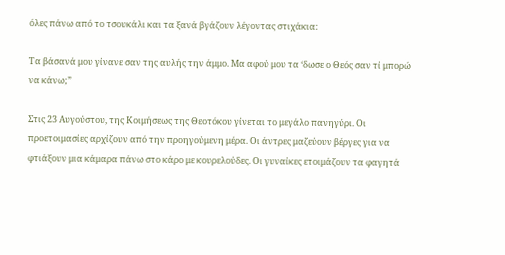όλες πάνω από το τσουκάλι και τα ξανά βγάζουν λέγοντας στιχάκια:

Τα βάσανά μου γίνανε σαν της αυλής την άμμο. Μα αφού μου τα ‘δωσε ο Θεός σαν τί μπορώ να κάνω;”

Στις 23 Αυγούστου, της Κοιμήσεως της Θεοτόκου γίνεται το μεγάλο πανηγύρι. Οι προετοιμασίες αρχίζουν από την προηγούμενη μέρα. Οι άντρες μαζεύουν βέργες για να φτιάξουν μια κάμαρα πάνω στο κάρο με κουρελούδες. Οι γυναίκες ετοιμάζουν τα φαγητά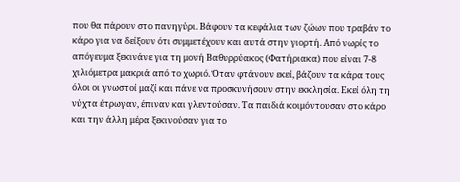που θα πάρουν στο πανηγύρι. Βάφουν τα κεφάλια των ζώων που τραβάν το κάρο για να δείξουν ότι συμμετέχουν και αυτά στην γιορτή. Από νωρίς το απόγευμα ξεκινάνε για τη μονή Βαθυρρύακος (Φατήριακα) που είναι 7-8 χιλιόμετρα μακριά από το χωριό. Όταν φτάνουν εκεί, βάζουν τα κάρα τους όλοι οι γνωστοί μαζί και πάνε να προσκυνήσουν στην εκκλησία. Εκεί όλη τη νύχτα έτρωγαν, έπιναν και γλεντούσαν. Τα παιδιά κοιμόντουσαν στο κάρο και την άλλη μέρα ξεκινούσαν για το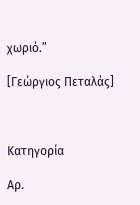χωριό.”

[Γεώργιος Πεταλάς]



Κατηγορία

Αρ.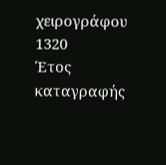χειρογράφου
1320
Έτος καταγραφής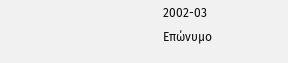2002-03
Επώνυμο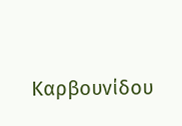Καρβουνίδου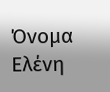Όνομα
Ελένη